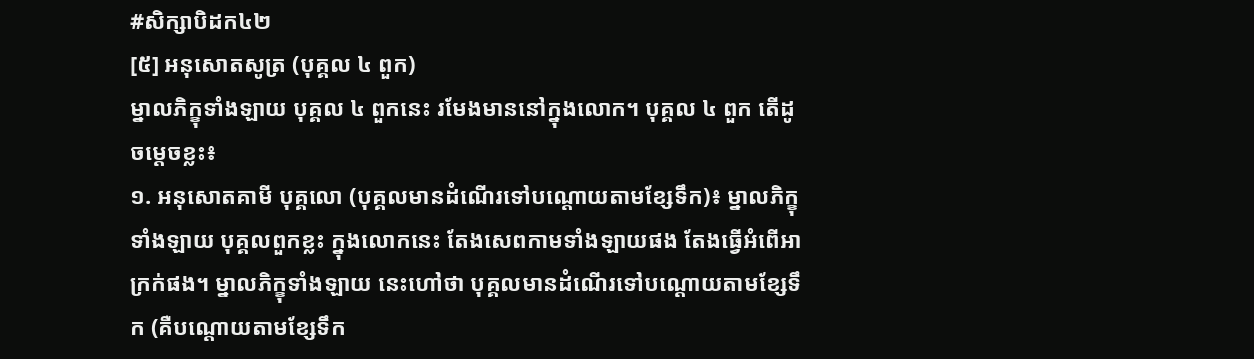#សិក្សាបិដក៤២
[៥] អនុសោតសូត្រ (បុគ្គល ៤ ពួក)
ម្នាលភិក្ខុទាំងឡាយ បុគ្គល ៤ ពួកនេះ រមែងមាននៅក្នុងលោក។ បុគ្គល ៤ ពួក តើដូចម្តេចខ្លះ៖
១. អនុសោតគាមី បុគ្គលោ (បុគ្គលមានដំណើរទៅបណ្តោយតាមខ្សែទឹក)៖ ម្នាលភិក្ខុទាំងឡាយ បុគ្គលពួកខ្លះ ក្នុងលោកនេះ តែងសេពកាមទាំងឡាយផង តែងធ្វើអំពើអាក្រក់ផង។ ម្នាលភិក្ខុទាំងឡាយ នេះហៅថា បុគ្គលមានដំណើរទៅបណ្តោយតាមខ្សែទឹក (គឺបណ្តោយតាមខ្សែទឹក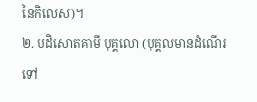នៃកិលេស)។
២. បដិសោតគាមី បុគ្គលោ (បុគ្គលមានដំណើរទៅ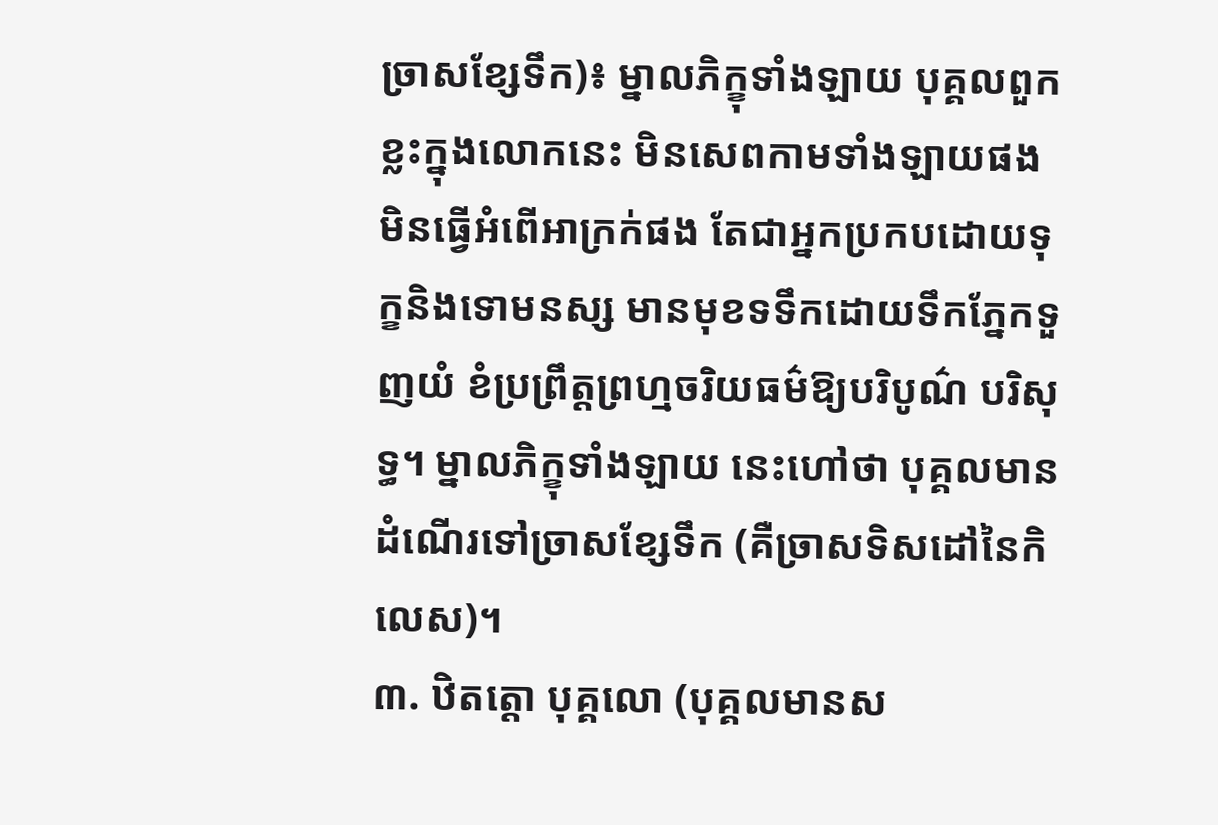ច្រាសខ្សែទឹក)៖ ម្នាលភិក្ខុទាំងឡាយ បុគ្គលពួកខ្លះក្នុងលោកនេះ មិនសេពកាមទាំងឡាយផង មិនធ្វើអំពើអាក្រក់ផង តែជាអ្នកប្រកបដោយទុក្ខនិងទោមនស្ស មានមុខទទឹកដោយទឹកភ្នែកទួញយំ ខំប្រព្រឹត្តព្រហ្មចរិយធម៌ឱ្យបរិបូណ៌ បរិសុទ្ធ។ ម្នាលភិក្ខុទាំងឡាយ នេះហៅថា បុគ្គលមានដំណើរទៅច្រាសខ្សែទឹក (គឺច្រាសទិសដៅនៃកិលេស)។
៣. ឋិតត្តោ បុគ្គលោ (បុគ្គលមានស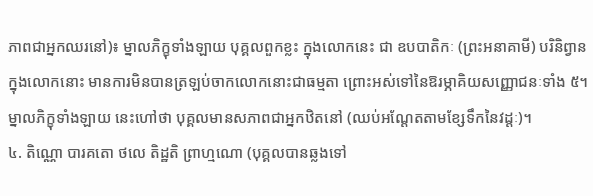ភាពជាអ្នកឈរនៅ)៖ ម្នាលភិក្ខុទាំងឡាយ បុគ្គលពួកខ្លះ ក្នុងលោកនេះ ជា ឧបបាតិកៈ (ព្រះអនាគាមី) បរិនិព្វានក្នុងលោកនោះ មានការមិនបានត្រឡប់ចាកលោកនោះជាធម្មតា ព្រោះអស់ទៅនៃឱរម្ភាគិយសញ្ញោជនៈទាំង ៥។ ម្នាលភិក្ខុទាំងឡាយ នេះហៅថា បុគ្គលមានសភាពជាអ្នកឋិតនៅ (ឈប់អណ្តែតតាមខ្សែទឹកនៃវដ្តៈ)។
៤. តិណ្ណោ បារគតោ ថលេ តិដ្ឋតិ ព្រាហ្មណោ (បុគ្គលបានឆ្លងទៅ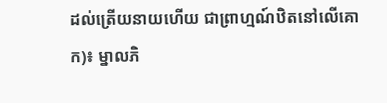ដល់ត្រើយនាយហើយ ជាព្រាហ្មណ៍ឋិតនៅលើគោក)៖ ម្នាលភិ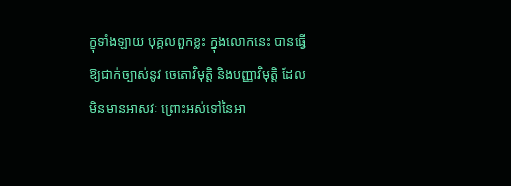ក្ខុទាំងឡាយ បុគ្គលពួកខ្លះ ក្នុងលោកនេះ បានធ្វើឱ្យជាក់ច្បាស់នូវ ចេតោវិមុត្តិ និងបញ្ញាវិមុត្តិ ដែលមិនមានអាសវៈ ព្រោះអស់ទៅនៃអា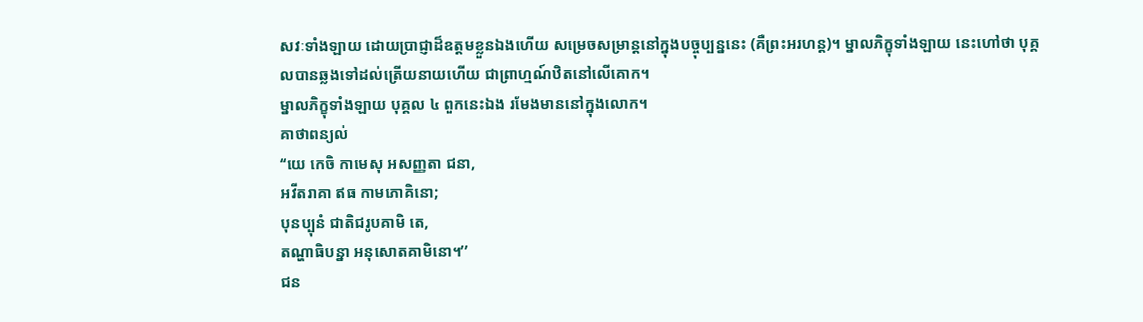សវៈទាំងឡាយ ដោយប្រាជ្ញាដ៏ឧត្តមខ្លួនឯងហើយ សម្រេចសម្រាន្តនៅក្នុងបច្ចុប្បន្ននេះ (គឺព្រះអរហន្ត)។ ម្នាលភិក្ខុទាំងឡាយ នេះហៅថា បុគ្គលបានឆ្លងទៅដល់ត្រើយនាយហើយ ជាព្រាហ្មណ៍ឋិតនៅលើគោក។
ម្នាលភិក្ខុទាំងឡាយ បុគ្គល ៤ ពួកនេះឯង រមែងមាននៅក្នុងលោក។
គាថាពន្យល់
‘‘យេ កេចិ កាមេសុ អសញ្ញតា ជនា,
អវីតរាគា ឥធ កាមភោគិនោ;
បុនប្បុនំ ជាតិជរូបគាមិ តេ,
តណ្ហាធិបន្នា អនុសោតគាមិនោ។’’
ជន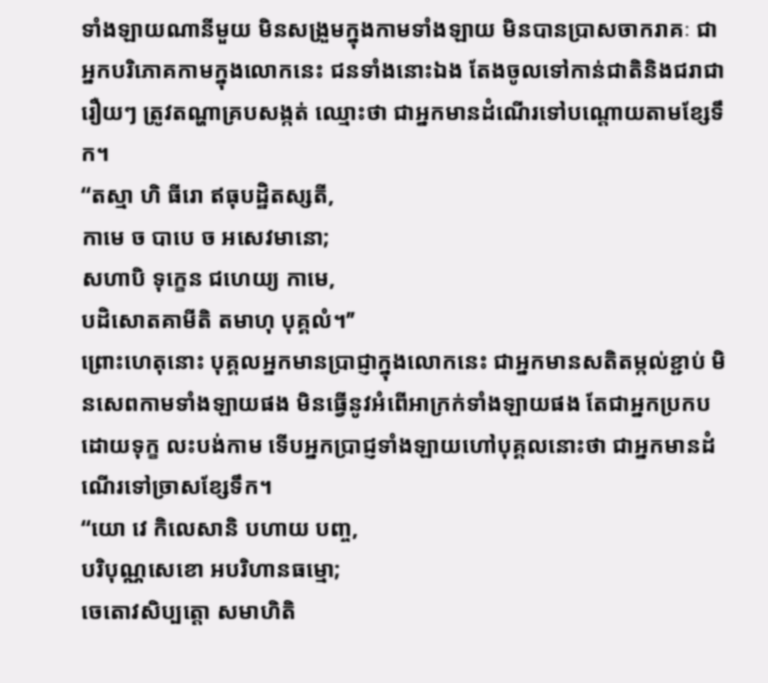ទាំងឡាយណានីមួយ មិនសង្រួមក្នុងកាមទាំងឡាយ មិនបានប្រាសចាករាគៈ ជាអ្នកបរិភោគកាមក្នុងលោកនេះ ជនទាំងនោះឯង តែងចូលទៅកាន់ជាតិនិងជរាជារឿយៗ ត្រូវតណ្ហាគ្របសង្កត់ ឈ្មោះថា ជាអ្នកមានដំណើរទៅបណ្តោយតាមខ្សែទឹក។
‘‘តស្មា ហិ ធីរោ ឥធុបដ្ឋិតស្សតី,
កាមេ ច បាបេ ច អសេវមានោ;
សហាបិ ទុក្ខេន ជហេយ្យ កាមេ,
បដិសោតគាមីតិ តមាហុ បុគ្គលំ។’’
ព្រោះហេតុនោះ បុគ្គលអ្នកមានប្រាជ្ញាក្នុងលោកនេះ ជាអ្នកមានសតិតម្កល់ខ្ជាប់ មិនសេពកាមទាំងឡាយផង មិនធ្វើនូវអំពើអាក្រក់ទាំងឡាយផង តែជាអ្នកប្រកបដោយទុក្ខ លះបង់កាម ទើបអ្នកប្រាជ្ញទាំងឡាយហៅបុគ្គលនោះថា ជាអ្នកមានដំណើរទៅច្រាសខ្សែទឹក។
‘‘យោ វេ កិលេសានិ បហាយ បញ្ច,
បរិបុណ្ណសេខោ អបរិហានធម្មោ;
ចេតោវសិប្បត្តោ សមាហិតិ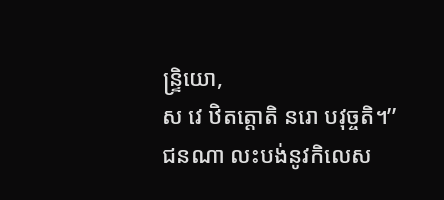ន្ទ្រិយោ,
ស វេ ឋិតត្តោតិ នរោ បវុច្ចតិ។’’
ជនណា លះបង់នូវកិលេស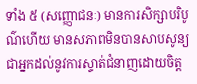ទាំង ៥ (សញ្ញោជនៈ) មានការសិក្សាបរិបូណ៌ហើយ មានសភាពមិនបានសាបសូន្យ ជាអ្នកដល់នូវការស្ទាត់ជំនាញដោយចិត្ត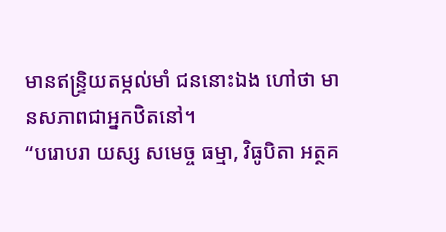មានឥន្ទ្រិយតម្កល់មាំ ជននោះឯង ហៅថា មានសភាពជាអ្នកឋិតនៅ។
‘‘បរោបរា យស្ស សមេច្ច ធម្មា, វិធូបិតា អត្ថគ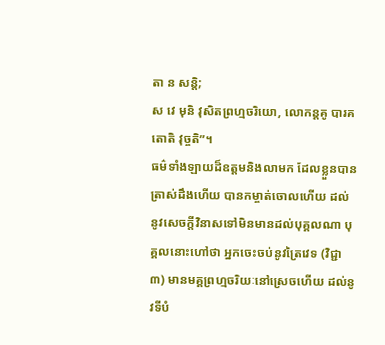តា ន សន្តិ;
ស វេ មុនិ វុសិតព្រហ្មចរិយោ, លោកន្តគូ បារគតោតិ វុច្ចតិ”។
ធម៌ទាំងឡាយដ៏ឧត្តមនិងលាមក ដែលខ្លួនបានត្រាស់ដឹងហើយ បានកម្ចាត់ចោលហើយ ដល់នូវសេចក្តីវិនាសទៅមិនមានដល់បុគ្គលណា បុគ្គលនោះហៅថា អ្នកចេះចប់នូវត្រៃវេទ (វិជ្ជា ៣) មានមគ្គព្រហ្មចរិយៈនៅស្រេចហើយ ដល់នូវទីបំ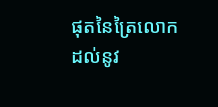ផុតនៃត្រៃលោក ដល់នូវ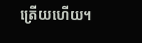ត្រើយហើយ។